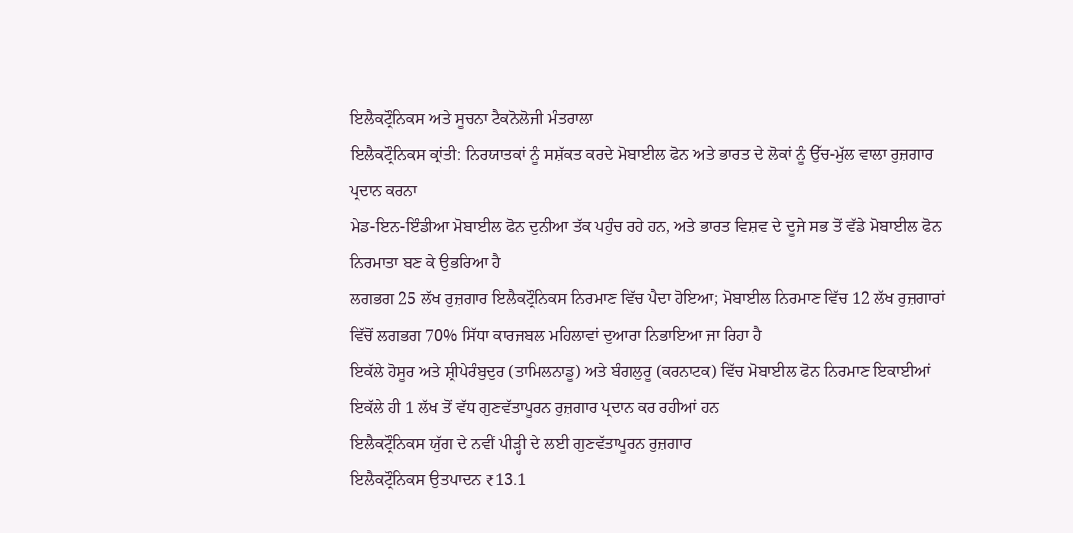ਇਲੈਕਟ੍ਰੌਨਿਕਸ ਅਤੇ ਸੂਚਨਾ ਟੈਕਨੋਲੋਜੀ ਮੰਤਰਾਲਾ
ਇਲੈਕਟ੍ਰੌਨਿਕਸ ਕ੍ਰਾਂਤੀ: ਨਿਰਯਾਤਕਾਂ ਨੂੰ ਸਸ਼ੱਕਤ ਕਰਦੇ ਮੋਬਾਈਲ ਫੋਨ ਅਤੇ ਭਾਰਤ ਦੇ ਲੋਕਾਂ ਨੂੰ ਉੱਚ-ਮੁੱਲ ਵਾਲਾ ਰੁਜ਼ਗਾਰ ਪ੍ਰਦਾਨ ਕਰਨਾ
ਮੇਡ-ਇਨ-ਇੰਡੀਆ ਮੋਬਾਈਲ ਫੋਨ ਦੁਨੀਆ ਤੱਕ ਪਹੁੰਚ ਰਹੇ ਹਨ, ਅਤੇ ਭਾਰਤ ਵਿਸ਼ਵ ਦੇ ਦੂਜੇ ਸਭ ਤੋਂ ਵੱਡੇ ਮੋਬਾਈਲ ਫੋਨ ਨਿਰਮਾਤਾ ਬਣ ਕੇ ਉਭਰਿਆ ਹੈ
ਲਗਭਗ 25 ਲੱਖ ਰੁਜ਼ਗਾਰ ਇਲੈਕਟ੍ਰੌਨਿਕਸ ਨਿਰਮਾਣ ਵਿੱਚ ਪੈਦਾ ਹੋਇਆ; ਮੋਬਾਈਲ ਨਿਰਮਾਣ ਵਿੱਚ 12 ਲੱਖ ਰੁਜ਼ਗਾਰਾਂ ਵਿੱਚੋਂ ਲਗਭਗ 70% ਸਿੱਧਾ ਕਾਰਜਬਲ ਮਹਿਲਾਵਾਂ ਦੁਆਰਾ ਨਿਭਾਇਆ ਜਾ ਰਿਹਾ ਹੈ
ਇਕੱਲੇ ਹੋਸੂਰ ਅਤੇ ਸ਼੍ਰੀਪੇਰੰਬੁਦੁਰ (ਤਾਮਿਲਨਾਡੂ) ਅਤੇ ਬੰਗਲੁਰੂ (ਕਰਨਾਟਕ) ਵਿੱਚ ਮੋਬਾਈਲ ਫੋਨ ਨਿਰਮਾਣ ਇਕਾਈਆਂ ਇਕੱਲੇ ਹੀ 1 ਲੱਖ ਤੋਂ ਵੱਧ ਗੁਣਵੱਤਾਪੂਰਨ ਰੁਜ਼ਗਾਰ ਪ੍ਰਦਾਨ ਕਰ ਰਹੀਆਂ ਹਨ
ਇਲੈਕਟ੍ਰੌਨਿਕਸ ਯੁੱਗ ਦੇ ਨਵੀਂ ਪੀੜ੍ਹੀ ਦੇ ਲਈ ਗੁਣਵੱਤਾਪੂਰਨ ਰੁਜ਼ਗਾਰ
ਇਲੈਕਟ੍ਰੌਨਿਕਸ ਉਤਪਾਦਨ ₹13.1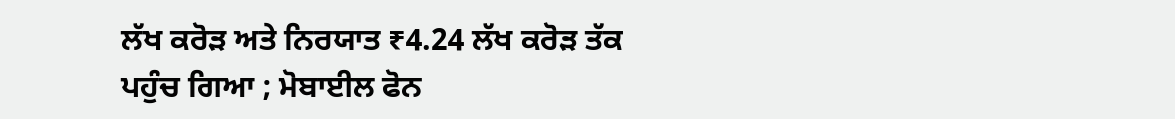ਲੱਖ ਕਰੋੜ ਅਤੇ ਨਿਰਯਾਤ ₹4.24 ਲੱਖ ਕਰੋੜ ਤੱਕ ਪਹੁੰਚ ਗਿਆ ; ਮੋਬਾਈਲ ਫੋਨ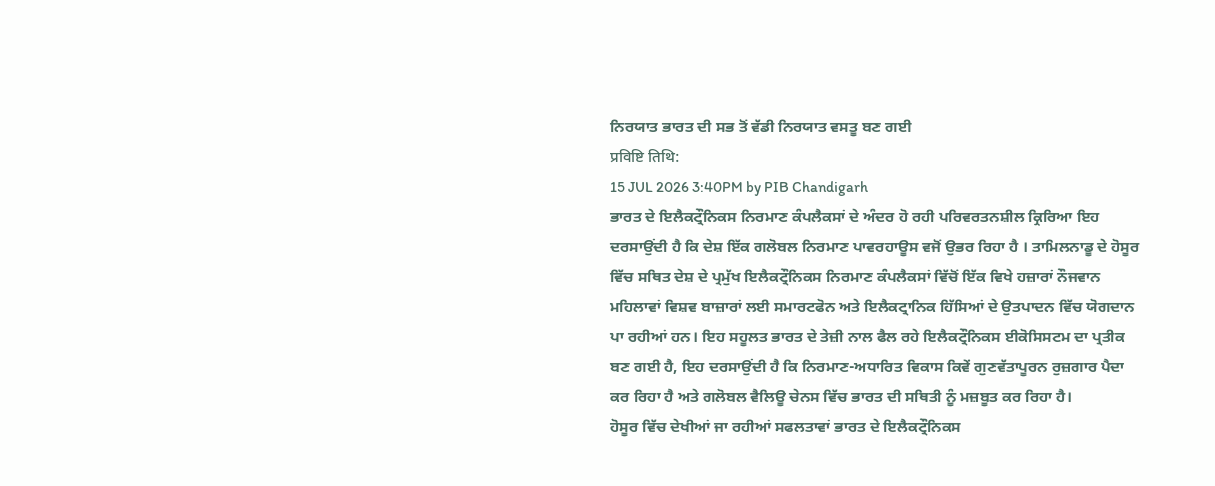ਨਿਰਯਾਤ ਭਾਰਤ ਦੀ ਸਭ ਤੋਂ ਵੱਡੀ ਨਿਰਯਾਤ ਵਸਤੂ ਬਣ ਗਈ
प्रविष्टि तिथि:
15 JUL 2026 3:40PM by PIB Chandigarh
ਭਾਰਤ ਦੇ ਇਲੈਕਟ੍ਰੌਨਿਕਸ ਨਿਰਮਾਣ ਕੰਪਲੈਕਸਾਂ ਦੇ ਅੰਦਰ ਹੋ ਰਹੀ ਪਰਿਵਰਤਨਸ਼ੀਲ ਕ੍ਰਿਰਿਆ ਇਹ ਦਰਸਾਉਂਦੀ ਹੈ ਕਿ ਦੇਸ਼ ਇੱਕ ਗਲੋਬਲ ਨਿਰਮਾਣ ਪਾਵਰਹਾਊਸ ਵਜੋਂ ਉਭਰ ਰਿਹਾ ਹੈ । ਤਾਮਿਲਨਾਡੂ ਦੇ ਹੋਸੂਰ ਵਿੱਚ ਸਥਿਤ ਦੇਸ਼ ਦੇ ਪ੍ਰਮੁੱਖ ਇਲੈਕਟ੍ਰੌਨਿਕਸ ਨਿਰਮਾਣ ਕੰਪਲੈਕਸਾਂ ਵਿੱਚੋਂ ਇੱਕ ਵਿਖੇ ਹਜ਼ਾਰਾਂ ਨੌਜਵਾਨ ਮਹਿਲਾਵਾਂ ਵਿਸ਼ਵ ਬਾਜ਼ਾਰਾਂ ਲਈ ਸਮਾਰਟਫੋਨ ਅਤੇ ਇਲੈਕਟ੍ਰਾਨਿਕ ਹਿੱਸਿਆਂ ਦੇ ਉਤਪਾਦਨ ਵਿੱਚ ਯੋਗਦਾਨ ਪਾ ਰਹੀਆਂ ਹਨ। ਇਹ ਸਹੂਲਤ ਭਾਰਤ ਦੇ ਤੇਜ਼ੀ ਨਾਲ ਫੈਲ ਰਹੇ ਇਲੈਕਟ੍ਰੌਨਿਕਸ ਈਕੋਸਿਸਟਮ ਦਾ ਪ੍ਰਤੀਕ ਬਣ ਗਈ ਹੈ, ਇਹ ਦਰਸਾਉਂਦੀ ਹੈ ਕਿ ਨਿਰਮਾਣ-ਅਧਾਰਿਤ ਵਿਕਾਸ ਕਿਵੇਂ ਗੁਣਵੱਤਾਪੂਰਨ ਰੁਜ਼ਗਾਰ ਪੈਦਾ ਕਰ ਰਿਹਾ ਹੈ ਅਤੇ ਗਲੋਬਲ ਵੈਲਿਊ ਚੇਨਸ ਵਿੱਚ ਭਾਰਤ ਦੀ ਸਥਿਤੀ ਨੂੰ ਮਜ਼ਬੂਤ ਕਰ ਰਿਹਾ ਹੈ।
ਹੋਸੂਰ ਵਿੱਚ ਦੇਖੀਆਂ ਜਾ ਰਹੀਆਂ ਸਫਲਤਾਵਾਂ ਭਾਰਤ ਦੇ ਇਲੈਕਟ੍ਰੌਨਿਕਸ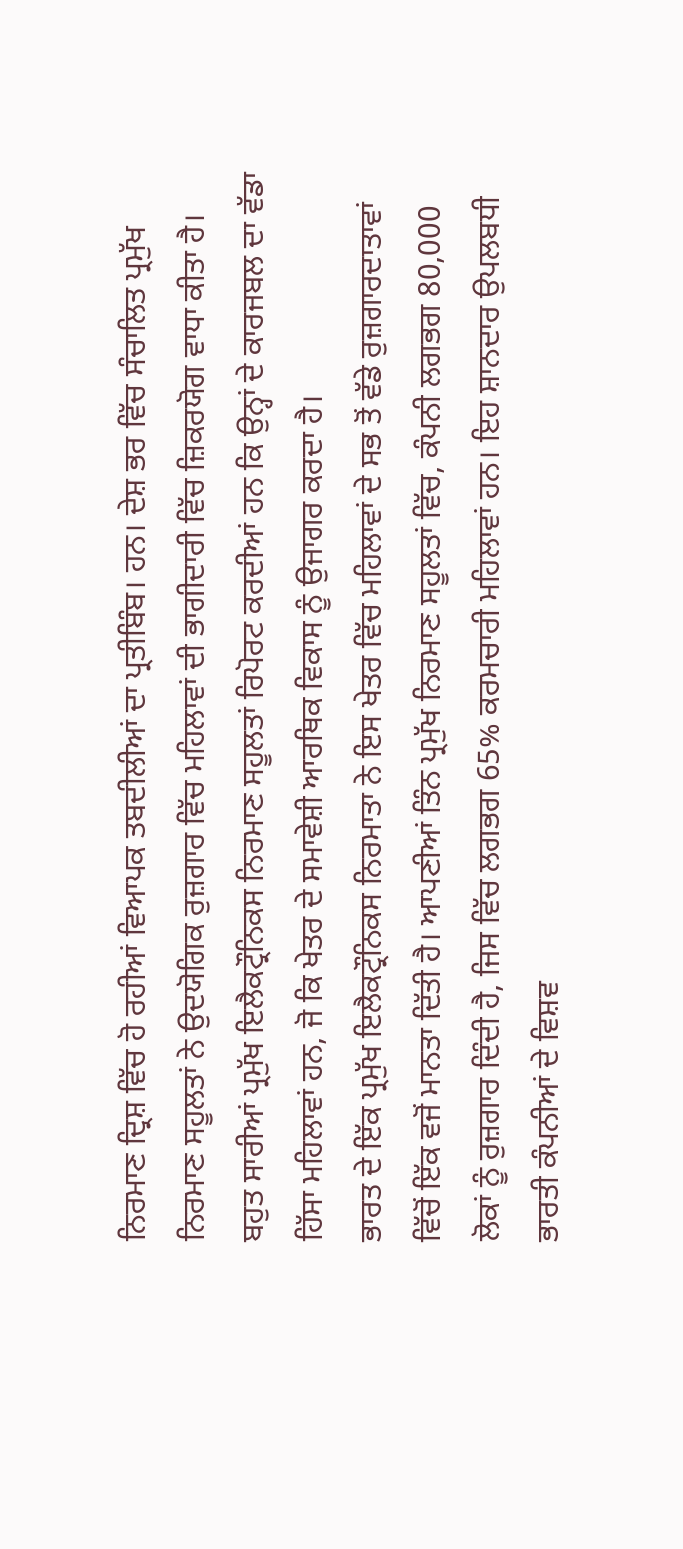ਨਿਰਮਾਣ ਦ੍ਰਿਸ਼ ਵਿੱਚ ਹੋ ਰਹੀਆਂ ਵਿਆਪਕ ਤਬਦੀਲੀਆਂ ਦਾ ਪ੍ਰਤੀਬਿੰਬ। ਹਨ। ਦੇਸ਼ ਭਰ ਵਿੱਚ ਸੰਚਾਲਿਤ ਪ੍ਰਮੁੱਖ ਨਿਰਮਾਣ ਸਹੂਲਤਾਂ ਨੇ ਉਦਯੋਗਿਕ ਰੁਜ਼ਗਾਰ ਵਿੱਚ ਮਹਿਲਾਵਾਂ ਦੀ ਭਾਗੀਦਾਰੀ ਵਿੱਚ ਜ਼ਿਕਰਯੋਗ ਵਾਧਾ ਕੀਤਾ ਹੈ। ਬਹੁਤ ਸਾਰੀਆਂ ਪ੍ਰਮੁੱਖ ਇਲੈਕਟ੍ਰੌਨਿਕਸ ਨਿਰਮਾਣ ਸਹੂਲਤਾਂ ਰਿਪੋਰਟ ਕਰਦੀਆਂ ਹਨ ਕਿ ਉਨ੍ਹਾਂ ਦੇ ਕਾਰਜਬਲ ਦਾ ਵੱਡਾ ਹਿੱਸਾ ਮਹਿਲਾਵਾਂ ਹਨ, ਜੋ ਕਿ ਖੇਤਰ ਦੇ ਸਮਾਵੇਸ਼ੀ ਆਰਥਿਕ ਵਿਕਾਸ ਨੂੰ ਉਜਾਗਰ ਕਰਦਾ ਹੈ।
ਭਾਰਤ ਦੇ ਇੱਕ ਪ੍ਰਮੁੱਖ ਇਲੈਕਟ੍ਰੌਨਿਕਸ ਨਿਰਮਾਤਾ ਨੇ ਇਸ ਖੇਤਰ ਵਿੱਚ ਮਹਿਲਾਵਾਂ ਦੇ ਸਭ ਤੋਂ ਵੱਡੇ ਰੁਜ਼ਗਾਰਦਾਤਾਵਾਂ ਵਿੱਚੋਂ ਇੱਕ ਵਜੋਂ ਮਾਨਤਾ ਦਿੱਤੀ ਹੈ। ਆਪਣੀਆਂ ਤਿੰਨ ਪ੍ਰਮੁੱਖ ਨਿਰਮਾਣ ਸਹੂਲਤਾਂ ਵਿੱਚ, ਕੰਪਨੀ ਲਗਭਗ 80,000 ਲੋਕਾਂ ਨੂੰ ਰੁਜ਼ਗਾਰ ਦਿੰਦੀ ਹੈ, ਜਿਸ ਵਿੱਚ ਲਗਭਗ 65% ਕਰਮਚਾਰੀ ਮਹਿਲਾਵਾਂ ਹਨ। ਇਹ ਸ਼ਾਨਦਾਰ ਉਪਲਬਧੀ ਭਾਰਤੀ ਕੰਪਨੀਆਂ ਦੇ ਵਿਸ਼ਵ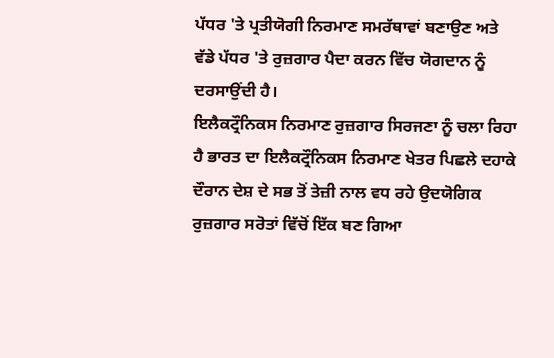ਪੱਧਰ 'ਤੇ ਪ੍ਰਤੀਯੋਗੀ ਨਿਰਮਾਣ ਸਮਰੱਥਾਵਾਂ ਬਣਾਉਣ ਅਤੇ ਵੱਡੇ ਪੱਧਰ 'ਤੇ ਰੁਜ਼ਗਾਰ ਪੈਦਾ ਕਰਨ ਵਿੱਚ ਯੋਗਦਾਨ ਨੂੰ ਦਰਸਾਉਂਦੀ ਹੈ।
ਇਲੈਕਟ੍ਰੌਨਿਕਸ ਨਿਰਮਾਣ ਰੁਜ਼ਗਾਰ ਸਿਰਜਣਾ ਨੂੰ ਚਲਾ ਰਿਹਾ ਹੈ ਭਾਰਤ ਦਾ ਇਲੈਕਟ੍ਰੌਨਿਕਸ ਨਿਰਮਾਣ ਖੇਤਰ ਪਿਛਲੇ ਦਹਾਕੇ ਦੌਰਾਨ ਦੇਸ਼ ਦੇ ਸਭ ਤੋਂ ਤੇਜ਼ੀ ਨਾਲ ਵਧ ਰਹੇ ਉਦਯੋਗਿਕ ਰੁਜ਼ਗਾਰ ਸਰੋਤਾਂ ਵਿੱਚੋਂ ਇੱਕ ਬਣ ਗਿਆ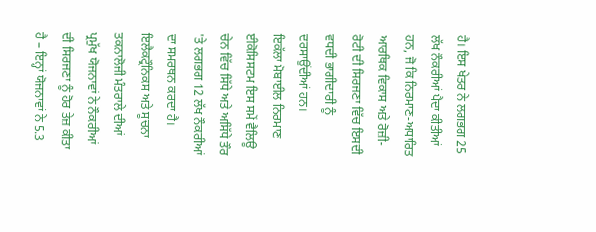ਹੈ। ਇਸ ਖੇਤਰ ਨੇ ਲਗਭਗ 25 ਲੱਖ ਨੌਕਰੀਆਂ ਪੈਦਾ ਕੀਤੀਆਂ ਹਨ, ਜੋ ਕਿ ਨਿਰਮਾਣ-ਅਧਾਰਿਤ ਆਰਥਿਕ ਵਿਕਾਸ ਅਤੇ ਰੋਜ਼ੀ-ਰੋਟੀ ਦੀ ਸਿਰਜਣਾ ਵਿੱਚ ਇਸਦੀ ਵਧਦੀ ਭਾਗੀਦਾਰੀ ਨੂੰ ਦਰਸਾਉਂਦੀਆਂ ਹਨ।
ਇਕੱਲਾ ਮੋਬਾਈਲ ਨਿਰਮਾਣ ਈਕੋਸਿਸਟਮ ਇਸ ਸਮੇਂ ਵੈਲਿਊ ਚੇਨ ਵਿੱਚ ਸਿੱਧੇ ਅਤੇ ਅਸਿੱਧੇ ਤੌਰ 'ਤੇ ਲਗਭਗ 12 ਲੱਖ ਨੌਕਰੀਆਂ ਦਾ ਸਮਰਥਨ ਕਰਦਾ ਹੈ।
ਇਲੈਕਟ੍ਰੌਨਿਕਸ ਅਤੇ ਸੂਚਨਾ ਤਕਨਾਲੋਜੀ ਮੰਤਰਾਲੇ ਦੀਆਂ ਪ੍ਰਮੁੱਖ ਯੋਜਨਾਵਾਂ ਨੇ ਨੌਕਰੀਆਂ ਦੀ ਸਿਰਜਣਾ ਨੂੰ ਹੋਰ ਤੇਜ਼ ਕੀਤਾ ਹੈ – ਇਨ੍ਹਾਂ ਯੋਜਨਾਵਾਂ ਨੇ 5.3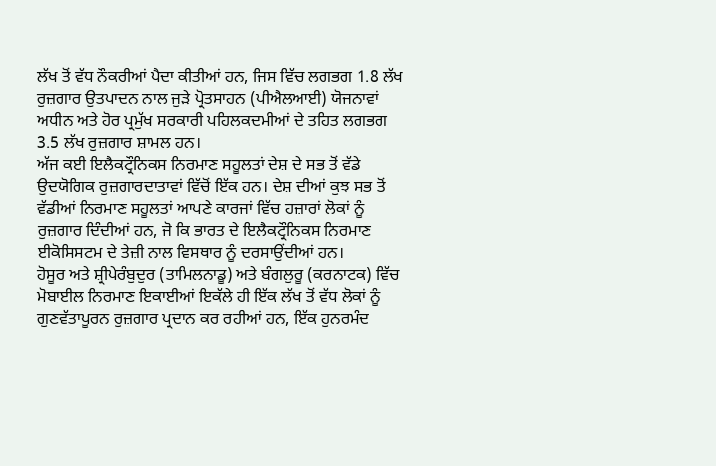ਲੱਖ ਤੋਂ ਵੱਧ ਨੌਕਰੀਆਂ ਪੈਦਾ ਕੀਤੀਆਂ ਹਨ, ਜਿਸ ਵਿੱਚ ਲਗਭਗ 1.8 ਲੱਖ ਰੁਜ਼ਗਾਰ ਉਤਪਾਦਨ ਨਾਲ ਜੁੜੇ ਪ੍ਰੋਤਸਾਹਨ (ਪੀਐਲਆਈ) ਯੋਜਨਾਵਾਂ ਅਧੀਨ ਅਤੇ ਹੋਰ ਪ੍ਰਮੁੱਖ ਸਰਕਾਰੀ ਪਹਿਲਕਦਮੀਆਂ ਦੇ ਤਹਿਤ ਲਗਭਗ 3.5 ਲੱਖ ਰੁਜ਼ਗਾਰ ਸ਼ਾਮਲ ਹਨ।
ਅੱਜ ਕਈ ਇਲੈਕਟ੍ਰੌਨਿਕਸ ਨਿਰਮਾਣ ਸਹੂਲਤਾਂ ਦੇਸ਼ ਦੇ ਸਭ ਤੋਂ ਵੱਡੇ ਉਦਯੋਗਿਕ ਰੁਜ਼ਗਾਰਦਾਤਾਵਾਂ ਵਿੱਚੋਂ ਇੱਕ ਹਨ। ਦੇਸ਼ ਦੀਆਂ ਕੁਝ ਸਭ ਤੋਂ ਵੱਡੀਆਂ ਨਿਰਮਾਣ ਸਹੂਲਤਾਂ ਆਪਣੇ ਕਾਰਜਾਂ ਵਿੱਚ ਹਜ਼ਾਰਾਂ ਲੋਕਾਂ ਨੂੰ ਰੁਜ਼ਗਾਰ ਦਿੰਦੀਆਂ ਹਨ, ਜੋ ਕਿ ਭਾਰਤ ਦੇ ਇਲੈਕਟ੍ਰੌਨਿਕਸ ਨਿਰਮਾਣ ਈਕੋਸਿਸਟਮ ਦੇ ਤੇਜ਼ੀ ਨਾਲ ਵਿਸਥਾਰ ਨੂੰ ਦਰਸਾਉਂਦੀਆਂ ਹਨ।
ਹੋਸੂਰ ਅਤੇ ਸ਼੍ਰੀਪੇਰੰਬੁਦੁਰ (ਤਾਮਿਲਨਾਡੂ) ਅਤੇ ਬੰਗਲੁਰੂ (ਕਰਨਾਟਕ) ਵਿੱਚ ਮੋਬਾਈਲ ਨਿਰਮਾਣ ਇਕਾਈਆਂ ਇਕੱਲੇ ਹੀ ਇੱਕ ਲੱਖ ਤੋਂ ਵੱਧ ਲੋਕਾਂ ਨੂੰ ਗੁਣਵੱਤਾਪੂਰਨ ਰੁਜ਼ਗਾਰ ਪ੍ਰਦਾਨ ਕਰ ਰਹੀਆਂ ਹਨ, ਇੱਕ ਹੁਨਰਮੰਦ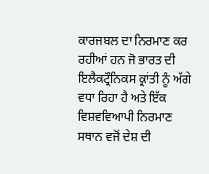ਕਾਰਜਬਲ ਦਾ ਨਿਰਮਾਣ ਕਰ ਰਹੀਆਂ ਹਨ ਜੋ ਭਾਰਤ ਦੀ ਇਲੈਕਟ੍ਰੌਨਿਕਸ ਕ੍ਰਾਂਤੀ ਨੂੰ ਅੱਗੇ ਵਧਾ ਰਿਹਾ ਹੈ ਅਤੇ ਇੱਕ ਵਿਸ਼ਵਵਿਆਪੀ ਨਿਰਮਾਣ ਸਥਾਨ ਵਜੋਂ ਦੇਸ਼ ਦੀ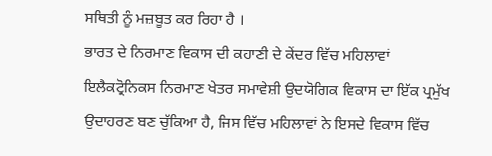ਸਥਿਤੀ ਨੂੰ ਮਜ਼ਬੂਤ ਕਰ ਰਿਹਾ ਹੈ ।
ਭਾਰਤ ਦੇ ਨਿਰਮਾਣ ਵਿਕਾਸ ਦੀ ਕਹਾਣੀ ਦੇ ਕੇਂਦਰ ਵਿੱਚ ਮਹਿਲਾਵਾਂ
ਇਲੈਕਟ੍ਰੋਨਿਕਸ ਨਿਰਮਾਣ ਖੇਤਰ ਸਮਾਵੇਸ਼ੀ ਉਦਯੋਗਿਕ ਵਿਕਾਸ ਦਾ ਇੱਕ ਪ੍ਰਮੁੱਖ ਉਦਾਹਰਣ ਬਣ ਚੁੱਕਿਆ ਹੈ, ਜਿਸ ਵਿੱਚ ਮਹਿਲਾਵਾਂ ਨੇ ਇਸਦੇ ਵਿਕਾਸ ਵਿੱਚ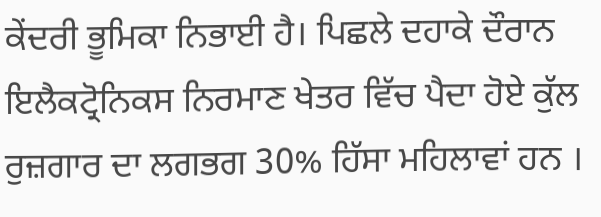ਕੇਂਦਰੀ ਭੂਮਿਕਾ ਨਿਭਾਈ ਹੈ। ਪਿਛਲੇ ਦਹਾਕੇ ਦੌਰਾਨ ਇਲੈਕਟ੍ਰੋਨਿਕਸ ਨਿਰਮਾਣ ਖੇਤਰ ਵਿੱਚ ਪੈਦਾ ਹੋਏ ਕੁੱਲ ਰੁਜ਼ਗਾਰ ਦਾ ਲਗਭਗ 30% ਹਿੱਸਾ ਮਹਿਲਾਵਾਂ ਹਨ ।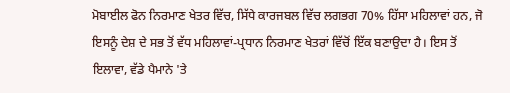ਮੋਬਾਈਲ ਫੋਨ ਨਿਰਮਾਣ ਖੇਤਰ ਵਿੱਚ, ਸਿੱਧੇ ਕਾਰਜਬਲ ਵਿੱਚ ਲਗਭਗ 70% ਹਿੱਸਾ ਮਹਿਲਾਵਾਂ ਹਨ, ਜੋ ਇਸਨੂੰ ਦੇਸ਼ ਦੇ ਸਭ ਤੋਂ ਵੱਧ ਮਹਿਲਾਵਾਂ-ਪ੍ਰਧਾਨ ਨਿਰਮਾਣ ਖੇਤਰਾਂ ਵਿੱਚੋਂ ਇੱਕ ਬਣਾਉਦਾ ਹੈ। ਇਸ ਤੋਂ ਇਲਾਵਾ, ਵੱਡੇ ਪੈਮਾਨੇ 'ਤੇ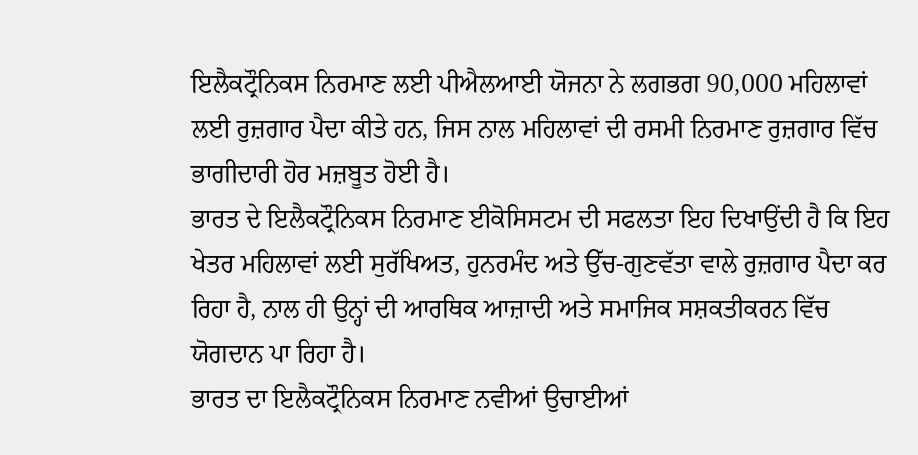ਇਲੈਕਟ੍ਰੌਨਿਕਸ ਨਿਰਮਾਣ ਲਈ ਪੀਐਲਆਈ ਯੋਜਨਾ ਨੇ ਲਗਭਗ 90,000 ਮਹਿਲਾਵਾਂ ਲਈ ਰੁਜ਼ਗਾਰ ਪੈਦਾ ਕੀਤੇ ਹਨ, ਜਿਸ ਨਾਲ ਮਹਿਲਾਵਾਂ ਦੀ ਰਸਮੀ ਨਿਰਮਾਣ ਰੁਜ਼ਗਾਰ ਵਿੱਚ ਭਾਗੀਦਾਰੀ ਹੋਰ ਮਜ਼ਬੂਤ ਹੋਈ ਹੈ।
ਭਾਰਤ ਦੇ ਇਲੈਕਟ੍ਰੌਨਿਕਸ ਨਿਰਮਾਣ ਈਕੋਸਿਸਟਮ ਦੀ ਸਫਲਤਾ ਇਹ ਦਿਖਾਉਂਦੀ ਹੈ ਕਿ ਇਹ ਖੇਤਰ ਮਹਿਲਾਵਾਂ ਲਈ ਸੁਰੱਖਿਅਤ, ਹੁਨਰਮੰਦ ਅਤੇ ਉੱਚ-ਗੁਣਵੱਤਾ ਵਾਲੇ ਰੁਜ਼ਗਾਰ ਪੈਦਾ ਕਰ ਰਿਹਾ ਹੈ, ਨਾਲ ਹੀ ਉਨ੍ਹਾਂ ਦੀ ਆਰਥਿਕ ਆਜ਼ਾਦੀ ਅਤੇ ਸਮਾਜਿਕ ਸਸ਼ਕਤੀਕਰਨ ਵਿੱਚ ਯੋਗਦਾਨ ਪਾ ਰਿਹਾ ਹੈ।
ਭਾਰਤ ਦਾ ਇਲੈਕਟ੍ਰੌਨਿਕਸ ਨਿਰਮਾਣ ਨਵੀਆਂ ਉਚਾਈਆਂ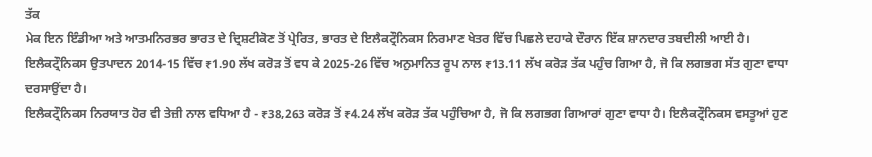ਤੱਕ
ਮੇਕ ਇਨ ਇੰਡੀਆ ਅਤੇ ਆਤਮਨਿਰਭਰ ਭਾਰਤ ਦੇ ਦ੍ਰਿਸ਼ਟੀਕੋਣ ਤੋਂ ਪ੍ਰੇਰਿਤ, ਭਾਰਤ ਦੇ ਇਲੈਕਟ੍ਰੌਨਿਕਸ ਨਿਰਮਾਣ ਖੇਤਰ ਵਿੱਚ ਪਿਛਲੇ ਦਹਾਕੇ ਦੌਰਾਨ ਇੱਕ ਸ਼ਾਨਦਾਰ ਤਬਦੀਲੀ ਆਈ ਹੈ। ਇਲੈਕਟ੍ਰੌਨਿਕਸ ਉਤਪਾਦਨ 2014-15 ਵਿੱਚ ₹1.90 ਲੱਖ ਕਰੋੜ ਤੋਂ ਵਧ ਕੇ 2025-26 ਵਿੱਚ ਅਨੁਮਾਨਿਤ ਰੂਪ ਨਾਲ ₹13.11 ਲੱਖ ਕਰੋੜ ਤੱਕ ਪਹੁੰਚ ਗਿਆ ਹੈ, ਜੋ ਕਿ ਲਗਭਗ ਸੱਤ ਗੁਣਾ ਵਾਧਾ ਦਰਸਾਉਂਦਾ ਹੈ।
ਇਲੈਕਟ੍ਰੌਨਿਕਸ ਨਿਰਯਾਤ ਹੋਰ ਵੀ ਤੇਜ਼ੀ ਨਾਲ ਵਧਿਆ ਹੈ - ₹38,263 ਕਰੋੜ ਤੋਂ ₹4.24 ਲੱਖ ਕਰੋੜ ਤੱਕ ਪਹੁੰਚਿਆ ਹੈ, ਜੋ ਕਿ ਲਗਭਗ ਗਿਆਰਾਂ ਗੁਣਾ ਵਾਧਾ ਹੈ। ਇਲੈਕਟ੍ਰੌਨਿਕਸ ਵਸਤੂਆਂ ਹੁਣ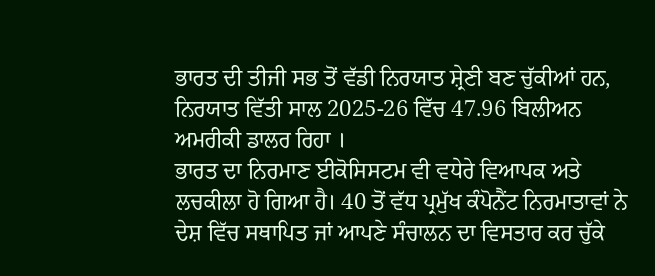ਭਾਰਤ ਦੀ ਤੀਜੀ ਸਭ ਤੋਂ ਵੱਡੀ ਨਿਰਯਾਤ ਸ਼੍ਰੇਣੀ ਬਣ ਚੁੱਕੀਆਂ ਹਨ, ਨਿਰਯਾਤ ਵਿੱਤੀ ਸਾਲ 2025-26 ਵਿੱਚ 47.96 ਬਿਲੀਅਨ ਅਮਰੀਕੀ ਡਾਲਰ ਰਿਹਾ ।
ਭਾਰਤ ਦਾ ਨਿਰਮਾਣ ਈਕੋਸਿਸਟਮ ਵੀ ਵਧੇਰੇ ਵਿਆਪਕ ਅਤੇ ਲਚਕੀਲਾ ਹੋ ਗਿਆ ਹੈ। 40 ਤੋਂ ਵੱਧ ਪ੍ਰਮੁੱਖ ਕੰਪੋਨੈਂਟ ਨਿਰਮਾਤਾਵਾਂ ਨੇ ਦੇਸ਼ ਵਿੱਚ ਸਥਾਪਿਤ ਜਾਂ ਆਪਣੇ ਸੰਚਾਲਨ ਦਾ ਵਿਸਤਾਰ ਕਰ ਚੁੱਕੇ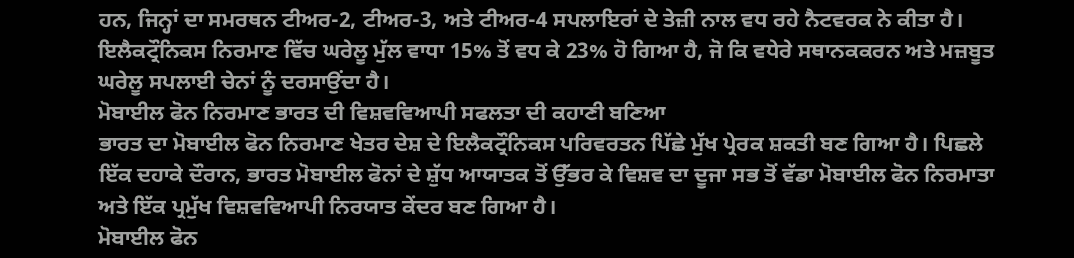ਹਨ, ਜਿਨ੍ਹਾਂ ਦਾ ਸਮਰਥਨ ਟੀਅਰ-2, ਟੀਅਰ-3, ਅਤੇ ਟੀਅਰ-4 ਸਪਲਾਇਰਾਂ ਦੇ ਤੇਜ਼ੀ ਨਾਲ ਵਧ ਰਹੇ ਨੈਟਵਰਕ ਨੇ ਕੀਤਾ ਹੈ।
ਇਲੈਕਟ੍ਰੌਨਿਕਸ ਨਿਰਮਾਣ ਵਿੱਚ ਘਰੇਲੂ ਮੁੱਲ ਵਾਧਾ 15% ਤੋਂ ਵਧ ਕੇ 23% ਹੋ ਗਿਆ ਹੈ, ਜੋ ਕਿ ਵਧੇਰੇ ਸਥਾਨਕਕਰਨ ਅਤੇ ਮਜ਼ਬੂਤ ਘਰੇਲੂ ਸਪਲਾਈ ਚੇਨਾਂ ਨੂੰ ਦਰਸਾਉਂਦਾ ਹੈ।
ਮੋਬਾਈਲ ਫੋਨ ਨਿਰਮਾਣ ਭਾਰਤ ਦੀ ਵਿਸ਼ਵਵਿਆਪੀ ਸਫਲਤਾ ਦੀ ਕਹਾਣੀ ਬਣਿਆ
ਭਾਰਤ ਦਾ ਮੋਬਾਈਲ ਫੋਨ ਨਿਰਮਾਣ ਖੇਤਰ ਦੇਸ਼ ਦੇ ਇਲੈਕਟ੍ਰੌਨਿਕਸ ਪਰਿਵਰਤਨ ਪਿੱਛੇ ਮੁੱਖ ਪ੍ਰੇਰਕ ਸ਼ਕਤੀ ਬਣ ਗਿਆ ਹੈ। ਪਿਛਲੇ ਇੱਕ ਦਹਾਕੇ ਦੌਰਾਨ, ਭਾਰਤ ਮੋਬਾਈਲ ਫੋਨਾਂ ਦੇ ਸ਼ੁੱਧ ਆਯਾਤਕ ਤੋਂ ਉੱਭਰ ਕੇ ਵਿਸ਼ਵ ਦਾ ਦੂਜਾ ਸਭ ਤੋਂ ਵੱਡਾ ਮੋਬਾਈਲ ਫੋਨ ਨਿਰਮਾਤਾ ਅਤੇ ਇੱਕ ਪ੍ਰਮੁੱਖ ਵਿਸ਼ਵਵਿਆਪੀ ਨਿਰਯਾਤ ਕੇਂਦਰ ਬਣ ਗਿਆ ਹੈ।
ਮੋਬਾਈਲ ਫੋਨ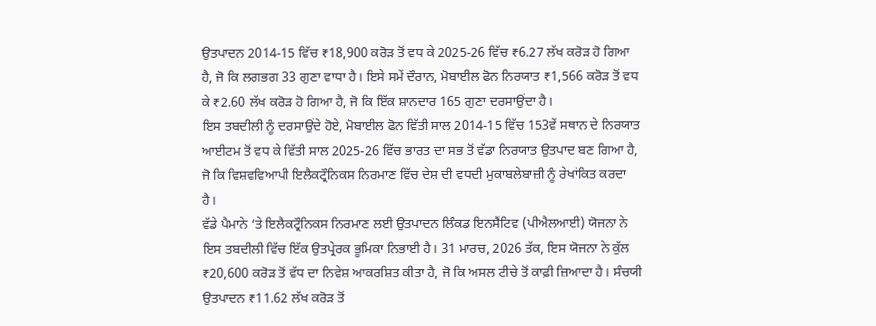ਉਤਪਾਦਨ 2014-15 ਵਿੱਚ ₹18,900 ਕਰੋੜ ਤੋਂ ਵਧ ਕੇ 2025-26 ਵਿੱਚ ₹6.27 ਲੱਖ ਕਰੋੜ ਹੋ ਗਿਆ ਹੈ, ਜੋ ਕਿ ਲਗਭਗ 33 ਗੁਣਾ ਵਾਧਾ ਹੈ। ਇਸੇ ਸਮੇਂ ਦੌਰਾਨ, ਮੋਬਾਈਲ ਫੋਨ ਨਿਰਯਾਤ ₹1,566 ਕਰੋੜ ਤੋਂ ਵਧ ਕੇ ₹2.60 ਲੱਖ ਕਰੋੜ ਹੋ ਗਿਆ ਹੈ, ਜੋ ਕਿ ਇੱਕ ਸ਼ਾਨਦਾਰ 165 ਗੁਣਾ ਦਰਸਾਉਂਦਾ ਹੈ।
ਇਸ ਤਬਦੀਲੀ ਨੂੰ ਦਰਸਾਉਂਦੇ ਹੋਏ, ਮੋਬਾਈਲ ਫੋਨ ਵਿੱਤੀ ਸਾਲ 2014-15 ਵਿੱਚ 153ਵੇਂ ਸਥਾਨ ਦੇ ਨਿਰਯਾਤ ਆਈਟਮ ਤੋਂ ਵਧ ਕੇ ਵਿੱਤੀ ਸਾਲ 2025-26 ਵਿੱਚ ਭਾਰਤ ਦਾ ਸਭ ਤੋਂ ਵੱਡਾ ਨਿਰਯਾਤ ਉਤਪਾਦ ਬਣ ਗਿਆ ਹੈ, ਜੋ ਕਿ ਵਿਸ਼ਵਵਿਆਪੀ ਇਲੈਕਟ੍ਰੌਨਿਕਸ ਨਿਰਮਾਣ ਵਿੱਚ ਦੇਸ਼ ਦੀ ਵਧਦੀ ਮੁਕਾਬਲੇਬਾਜ਼ੀ ਨੂੰ ਰੇਖਾਂਕਿਤ ਕਰਦਾ ਹੈ।
ਵੱਡੇ ਪੈਮਾਨੇ ‘ਤੇ ਇਲੈਕਟ੍ਰੌਨਿਕਸ ਨਿਰਮਾਣ ਲਈ ਉਤਪਾਦਨ ਲਿੰਕਡ ਇਨਸੈਂਟਿਵ (ਪੀਐਲਆਈ) ਯੋਜਨਾ ਨੇ ਇਸ ਤਬਦੀਲੀ ਵਿੱਚ ਇੱਕ ਉਤਪ੍ਰੇਰਕ ਭੂਮਿਕਾ ਨਿਭਾਈ ਹੈ। 31 ਮਾਰਚ, 2026 ਤੱਕ, ਇਸ ਯੋਜਨਾ ਨੇ ਕੁੱਲ ₹20,600 ਕਰੋੜ ਤੋਂ ਵੱਧ ਦਾ ਨਿਵੇਸ਼ ਆਕਰਸ਼ਿਤ ਕੀਤਾ ਹੈ, ਜੋ ਕਿ ਅਸਲ ਟੀਚੇ ਤੋਂ ਕਾਫ਼ੀ ਜ਼ਿਆਦਾ ਹੈ। ਸੰਚਯੀ ਉਤਪਾਦਨ ₹11.62 ਲੱਖ ਕਰੋੜ ਤੋਂ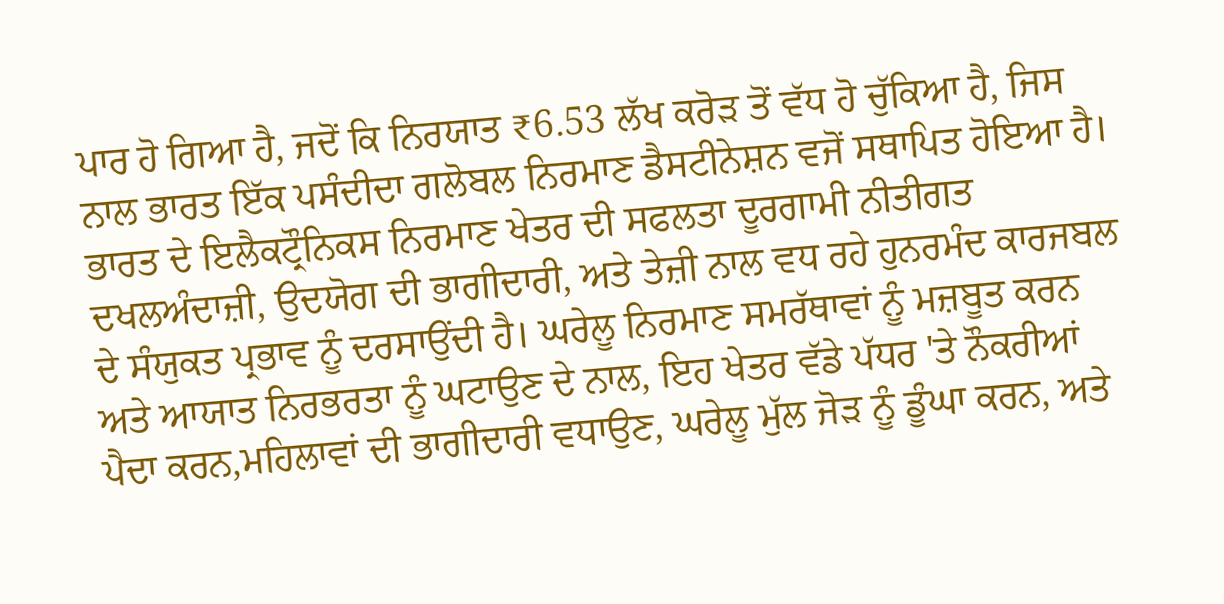ਪਾਰ ਹੋ ਗਿਆ ਹੈ, ਜਦੋਂ ਕਿ ਨਿਰਯਾਤ ₹6.53 ਲੱਖ ਕਰੋੜ ਤੋਂ ਵੱਧ ਹੋ ਚੁੱਕਿਆ ਹੈ, ਜਿਸ ਨਾਲ ਭਾਰਤ ਇੱਕ ਪਸੰਦੀਦਾ ਗਲੋਬਲ ਨਿਰਮਾਣ ਡੈਸਟੀਨੇਸ਼ਨ ਵਜੋਂ ਸਥਾਪਿਤ ਹੋਇਆ ਹੈ।
ਭਾਰਤ ਦੇ ਇਲੈਕਟ੍ਰੌਨਿਕਸ ਨਿਰਮਾਣ ਖੇਤਰ ਦੀ ਸਫਲਤਾ ਦੂਰਗਾਮੀ ਨੀਤੀਗਤ ਦਖਲਅੰਦਾਜ਼ੀ, ਉਦਯੋਗ ਦੀ ਭਾਗੀਦਾਰੀ, ਅਤੇ ਤੇਜ਼ੀ ਨਾਲ ਵਧ ਰਹੇ ਹੁਨਰਮੰਦ ਕਾਰਜਬਲ ਦੇ ਸੰਯੁਕਤ ਪ੍ਰਭਾਵ ਨੂੰ ਦਰਸਾਉਂਦੀ ਹੈ। ਘਰੇਲੂ ਨਿਰਮਾਣ ਸਮਰੱਥਾਵਾਂ ਨੂੰ ਮਜ਼ਬੂਤ ਕਰਨ ਅਤੇ ਆਯਾਤ ਨਿਰਭਰਤਾ ਨੂੰ ਘਟਾਉਣ ਦੇ ਨਾਲ, ਇਹ ਖੇਤਰ ਵੱਡੇ ਪੱਧਰ 'ਤੇ ਨੌਕਰੀਆਂ ਪੈਦਾ ਕਰਨ,ਮਹਿਲਾਵਾਂ ਦੀ ਭਾਗੀਦਾਰੀ ਵਧਾਉਣ, ਘਰੇਲੂ ਮੁੱਲ ਜੋੜ ਨੂੰ ਡੂੰਘਾ ਕਰਨ, ਅਤੇ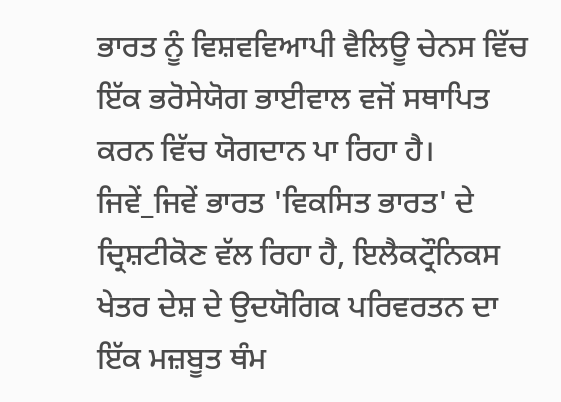ਭਾਰਤ ਨੂੰ ਵਿਸ਼ਵਵਿਆਪੀ ਵੈਲਿਊ ਚੇਨਸ ਵਿੱਚ ਇੱਕ ਭਰੋਸੇਯੋਗ ਭਾਈਵਾਲ ਵਜੋਂ ਸਥਾਪਿਤ ਕਰਨ ਵਿੱਚ ਯੋਗਦਾਨ ਪਾ ਰਿਹਾ ਹੈ।
ਜਿਵੇਂ_ਜਿਵੇਂ ਭਾਰਤ 'ਵਿਕਸਿਤ ਭਾਰਤ' ਦੇ ਦ੍ਰਿਸ਼ਟੀਕੋਣ ਵੱਲ ਰਿਹਾ ਹੈ, ਇਲੈਕਟ੍ਰੌਨਿਕਸ ਖੇਤਰ ਦੇਸ਼ ਦੇ ਉਦਯੋਗਿਕ ਪਰਿਵਰਤਨ ਦਾ ਇੱਕ ਮਜ਼ਬੂਤ ਥੰਮ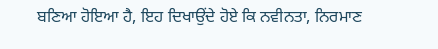ਬਣਿਆ ਹੋਇਆ ਹੈ, ਇਹ ਦਿਖਾਉਂਦੇ ਹੋਏ ਕਿ ਨਵੀਨਤਾ, ਨਿਰਮਾਣ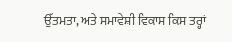ਉੱਤਮਤਾ, ਅਤੇ ਸਮਾਵੇਸ਼ੀ ਵਿਕਾਸ ਕਿਸ ਤਰ੍ਹਾਂ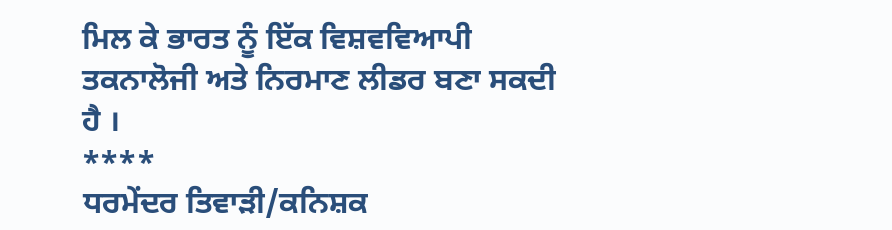ਮਿਲ ਕੇ ਭਾਰਤ ਨੂੰ ਇੱਕ ਵਿਸ਼ਵਵਿਆਪੀ ਤਕਨਾਲੋਜੀ ਅਤੇ ਨਿਰਮਾਣ ਲੀਡਰ ਬਣਾ ਸਕਦੀ ਹੈ ।
****
ਧਰਮੇਂਦਰ ਤਿਵਾੜੀ/ਕਨਿਸ਼ਕ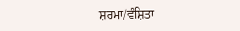ਸ਼ਰਮਾ/ਵੰਸ਼ਿਤਾ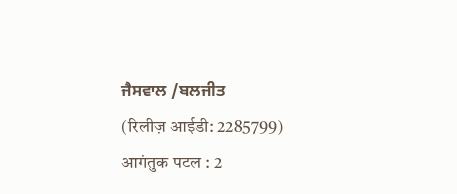ਜੈਸਵਾਲ /ਬਲਜੀਤ
(रिलीज़ आईडी: 2285799)
आगंतुक पटल : 2